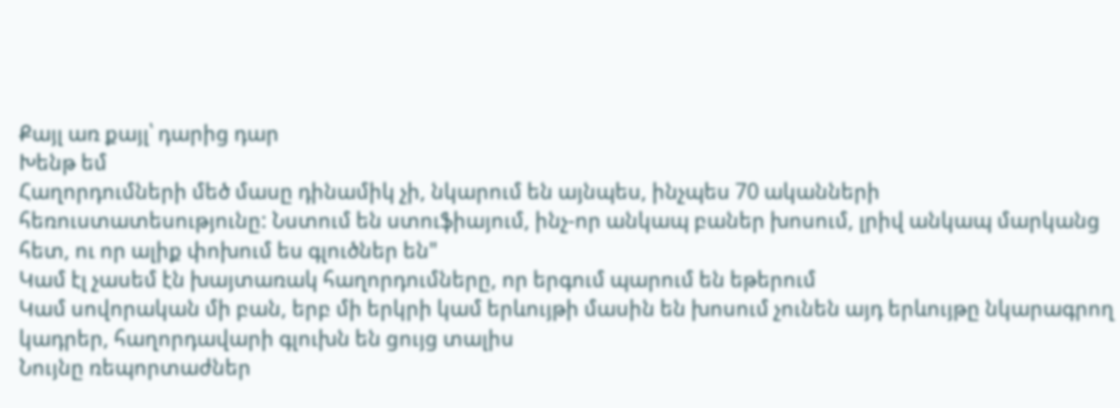Քայլ առ քայլ՝ դարից դար
Խենթ եմ
Հաղորդումների մեծ մասը դինամիկ չի, նկարում են այնպես, ինչպես 70 ականների հեռուստատեսությունը: Նստում են ստուֆիայում, ինչ-որ անկապ բաներ խոսում, լրիվ անկապ մարկանց հետ, ու որ ալիք փոխում ես գլուծներ են"
Կամ էլ չասեմ էն խայտառակ հաղորդումները, որ երգում պարում են եթերում
Կամ սովորական մի բան, երբ մի երկրի կամ երևույթի մասին են խոսում չունեն այդ երևույթը նկարագրող կադրեր, հաղորդավարի գլուխն են ցույց տալիս
Նույնը ռեպորտաժներ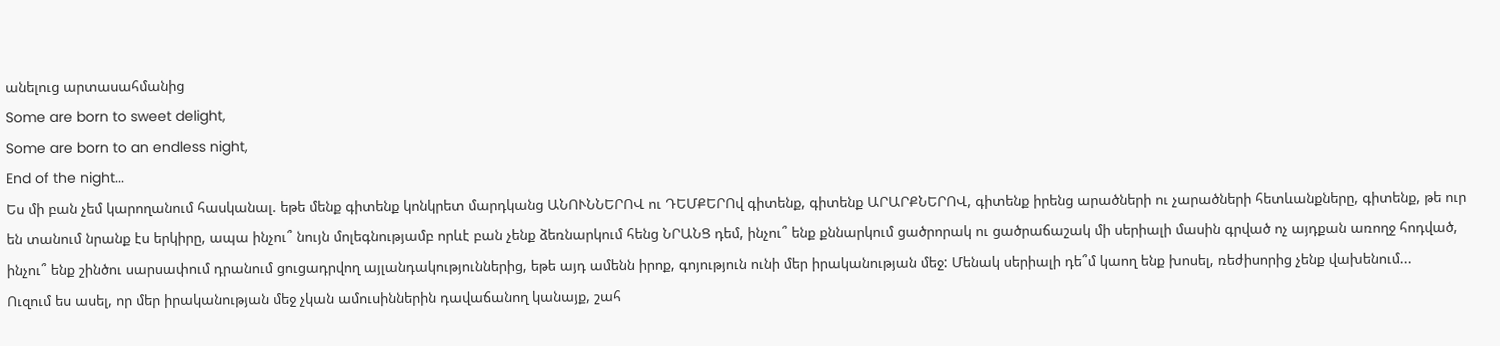անելուց արտասահմանից
Some are born to sweet delight,
Some are born to an endless night,
End of the night...
Ես մի բան չեմ կարողանում հասկանալ. եթե մենք գիտենք կոնկրետ մարդկանց ԱՆՈՒՆՆԵՐՈՎ ու ԴԵՄՔԵՐՈվ գիտենք, գիտենք ԱՐԱՐՔՆԵՐՈՎ, գիտենք իրենց արածների ու չարածների հետևանքները, գիտենք, թե ուր են տանում նրանք էս երկիրը, ապա ինչու՞ նույն մոլեգնությամբ որևէ բան չենք ձեռնարկում հենց ՆՐԱՆՑ դեմ, ինչու՞ ենք քննարկում ցածրորակ ու ցածրաճաշակ մի սերիալի մասին գրված ոչ այդքան առողջ հոդված, ինչու՞ ենք շինծու սարսափում դրանում ցուցադրվող այլանդակություններից, եթե այդ ամենն իրոք, գոյություն ունի մեր իրականության մեջ: Մենակ սերիալի դե՞մ կաող ենք խոսել, ռեժիսորից չենք վախենում...
Ուզում ես ասել, որ մեր իրականության մեջ չկան ամուսիններին դավաճանող կանայք, շահ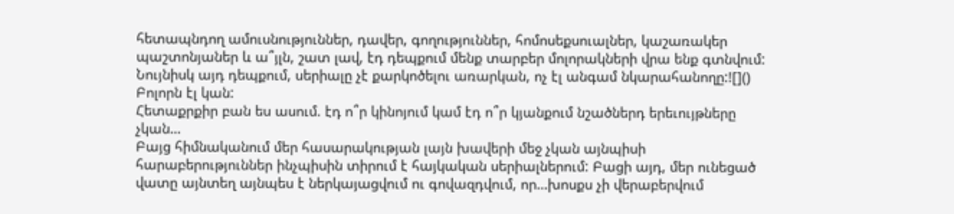հետապնդող ամուսնություններ, դավեր, գողություններ, հոմոսեքսուալներ, կաշառակեր պաշտոնյաներ և ա՞յլն, շատ լավ, էդ դեպքում մենք տարբեր մոլորակների վրա ենք գտնվում:
Նույնիսկ այդ դեպքում, սերիալը չէ քարկոծելու առարկան, ոչ էլ անգամ նկարահանողը:![]()
Բոլորն էլ կան:
Հետաքրքիր բան ես ասում. էդ ո՞ր կինոյում կամ էդ ո՞ր կյանքում նշածներդ երեւույթները չկան…
Բայց հիմնականում մեր հասարակության լայն խավերի մեջ չկան այնպիսի հարաբերություններ ինչպիսին տիրում է հայկական սերիալներում: Բացի այդ, մեր ունեցած վատը այնտեղ այնպես է ներկայացվում ու գովազդվում, որ…խոսքս չի վերաբերվում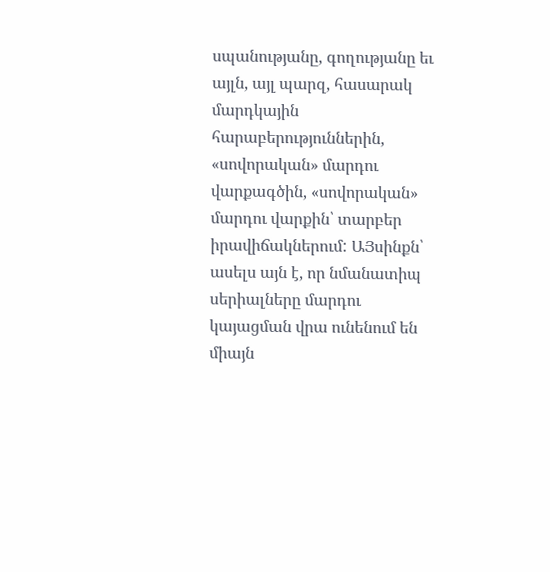սպանությանը, գողությանը եւ այլն, այլ պարզ, հասարակ մարդկային հարաբերություններին, «սովորական» մարդու վարքագծին, «սովորական» մարդու վարքին՝ տարբեր իրավիճակներում: ԱՅսինքն՝ ասելս այն է, որ նմանատիպ սերիալները մարդու կայացման վրա ունենում են միայն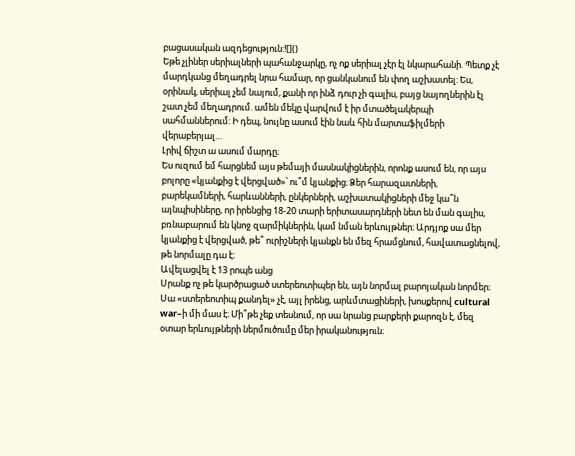բացասական ազդեցություն:![]()
Եթե չլիներ սերիալների պահանջարկը, ոչ ոք սերիալ չէր էլ նկարահանի. Պետք չէ մարդկանց մեղադրել նրա համար, որ ցանկանում են փող աշխատել: Ես, օրինակ, սերիալ չեմ նայում, քանի որ ինձ դուր չի գալիս, բայց նայողներին էլ շատ չեմ մեղադրում. ամեն մեկը վարվում է իր մտածելակերպի սահմաններում: Ի դեպ, նույնը ասում էին նաև հին մարտաֆիլմերի վերաբերյալ…
Լրիվ ճիշտ ա ասում մարդը։
Ես ուզում եմ հարցնեմ այս թեմայի մասնակիցներին, որոնք ասում են, որ այս բոլորը «կյանքից է վերցված»՝ ու՞մ կյանքից։ Ձեր հարազատների, բարեկամների, հարևանների, ընկերների, աշխատակիցների մեջ կա՞ն այնպիսիները, որ իրենցից 18-20 տարի երիտասարդների նետ են ման գալիս, բռնաբարում են կնոջ զարմիկներին, կամ նման երևույթներ։ Արդյոք սա մեր կյանքից է վերցված, թե՞ ուրիշների կյանքն են մեզ հրամցնում, հավատացնելով, թե նորմալը դա է։
Ավելացվել է 13 րոպե անց
Սրանք ոչ թե կարծրացած ստերեոտիպեր են, այն նորմալ բարոյական նորմեր։
Սա «ստերեոտիպ քանդել» չէ, այլ իրենց, արևմտացիների, խոսքերով cultural war–ի մի մաս է։ Մի՞թե չեք տեսնում, որ սա նրանց բարքերի քարոզն է, մեզ օտար երևույթների ներմուծումը մեր իրականություն։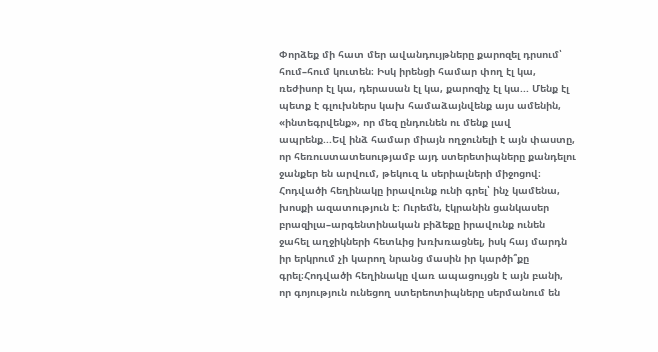Փորձեք մի հատ մեր ավանդույթները քարոզել դրսում՝ հում–հում կուտեն։ Իսկ իրենցի համար փող էլ կա, ռեժիսոր էլ կա, դերասան էլ կա, քարոզիչ էլ կա... Մենք էլ պետք է գլուխներս կախ համաձայնվենք այս ամենին, «ինտեգրվենք», որ մեզ ընդունեն ու մենք լավ ապրենք...Եվ ինձ համար միայն ողջունելի է այն փաստը, որ հեռուստատեսությամբ այդ ստերետիպները քանդելու ջանքեր են արվում, թեկուզ և սերիալների միջոցով։
Հոդվածի հեղինակը իրավունք ունի գրել՝ ինչ կամենա, խոսքի ազատություն է։ Ուրեմն, էկրանին ցանկասեր բրազիլա–արգենտինական բիձեքը իրավունք ունեն ջահել աղջիկների հետևից խռխռացնել, իսկ հայ մարդն իր երկրում չի կարող նրանց մասին իր կարծի՞քը գրել։Հոդվածի հեղինակը վառ ապացույցն է այն բանի, որ գոյություն ունեցող ստերեոտիպները սերմանում են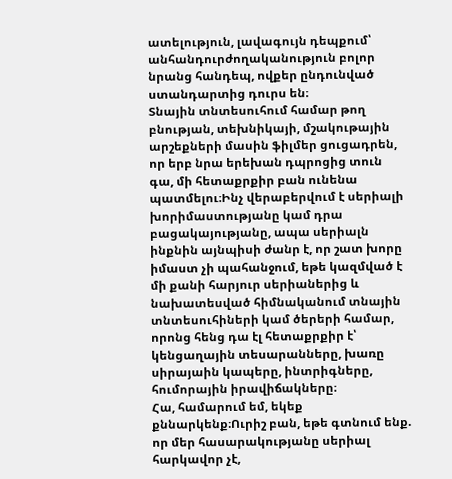ատելություն, լավագույն դեպքում՝ անհանդուրժողականություն բոլոր նրանց հանդեպ, ովքեր ընդունված ստանդարտից դուրս են։
Տնային տնտեսուհում համար թող բնության, տեխնիկայի, մշակութային արշեքների մասին ֆիլմեր ցուցադրեն, որ երբ նրա երեխան դպրոցից տուն գա, մի հետաքրքիր բան ունենա պատմելու։Ինչ վերաբերվում է սերիալի խորիմաստությանը կամ դրա բացակայությանը, ապա սերիալն ինքնին այնպիսի ժանր է, որ շատ խորը իմաստ չի պահանջում, եթե կազմված է մի քանի հարյուր սերիաներից և նախատեսված հիմնականում տնային տնտեսուհիների կամ ծերերի համար, որոնց հենց դա էլ հետաքրքիր է՝ կենցաղային տեսարանները, խառը սիրայաին կապերը, ինտրիգները, հումորային իրավիճակները։
Հա, համարում եմ, եկեք քննարկենք։Ուրիշ բան, եթե գտնում ենք. որ մեր հասարակությանը սերիալ հարկավոր չէ,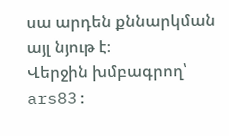սա արդեն քննարկման այլ նյութ է։
Վերջին խմբագրող՝ ars83: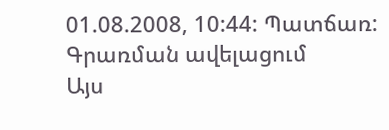01.08.2008, 10:44: Պատճառ: Գրառման ավելացում
Այս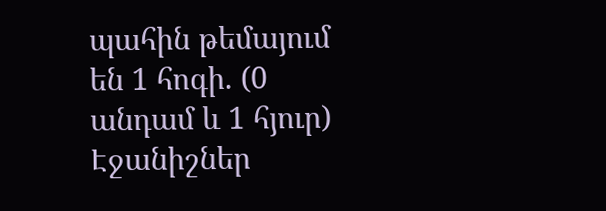պահին թեմայում են 1 հոգի. (0 անդամ և 1 հյուր)
Էջանիշներ